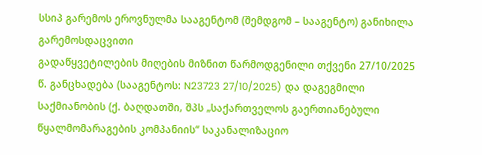სსიპ გარემოს ეროვნულმა სააგენტომ (შემდგომ – სააგენტო) განიხილა გარემოსდაცვითი
გადაწყვეტილების მიღების მიზნით წარმოდგენილი თქვენი 27/10/2025 წ. განცხადება (სააგენტოს: N23723 27/10/2025) და დაგეგმილი საქმიანობის (ქ. ბაღდათში, შპს „საქართველოს გაერთიანებული
წყალმომარაგების კომპანიის“ საკანალიზაციო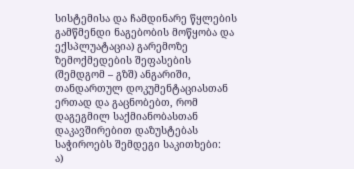სისტემისა და ჩამდინარე წყლების გამწმენდი ნაგებობის მოწყობა და ექსპლუატაცია) გარემოზე ზემოქმედების შეფასების (შემდგომ – გზშ) ანგარიში, თანდართულ დოკუმენტაციასთან ერთად და გაცნობებთ, რომ დაგეგმილ საქმიანობასთან დაკავშირებით დაზუსტებას საჭიროებს შემდეგი საკითხები:
ა)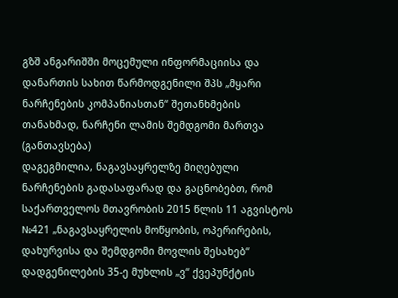გზშ ანგარიშში მოცემული ინფორმაციისა და დანართის სახით წარმოდგენილი შპს „მყარი
ნარჩენების კომპანიასთან“ შეთანხმების თანახმად, ნარჩენი ლამის შემდგომი მართვა (განთავსება)
დაგეგმილია, ნაგავსაყრელზე მიღებული ნარჩენების გადასაფარად და გაცნობებთ, რომ
საქართველოს მთავრობის 2015 წლის 11 აგვისტოს №421 „ნაგავსაყრელის მოწყობის, ოპერირების,
დახურვისა და შემდგომი მოვლის შესახებ“ დადგენილების 35-ე მუხლის „ვ“ ქვეპუნქტის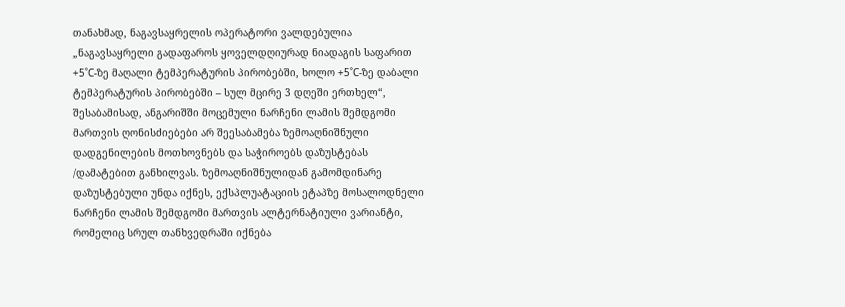თანახმად, ნაგავსაყრელის ოპერატორი ვალდებულია „ნაგავსაყრელი გადაფაროს ყოველდღიურად ნიადაგის საფარით +5˚C-ზე მაღალი ტემპერატურის პირობებში, ხოლო +5˚C-ზე დაბალი ტემპერატურის პირობებში – სულ მცირე 3 დღეში ერთხელ“, შესაბამისად, ანგარიშში მოცემული ნარჩენი ლამის შემდგომი მართვის ღონისძიებები არ შეესაბამება ზემოაღნიშნული დადგენილების მოთხოვნებს და საჭიროებს დაზუსტებას /დამატებით განხილვას. ზემოაღნიშნულიდან გამომდინარე დაზუსტებული უნდა იქნეს, ექსპლუატაციის ეტაპზე მოსალოდნელი ნარჩენი ლამის შემდგომი მართვის ალტერნატიული ვარიანტი, რომელიც სრულ თანხვედრაში იქნება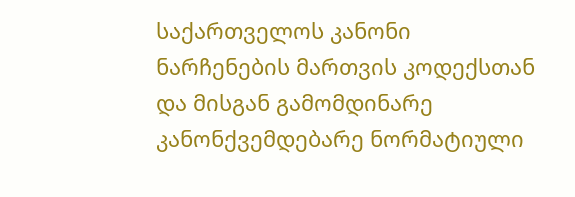საქართველოს კანონი ნარჩენების მართვის კოდექსთან და მისგან გამომდინარე კანონქვემდებარე ნორმატიული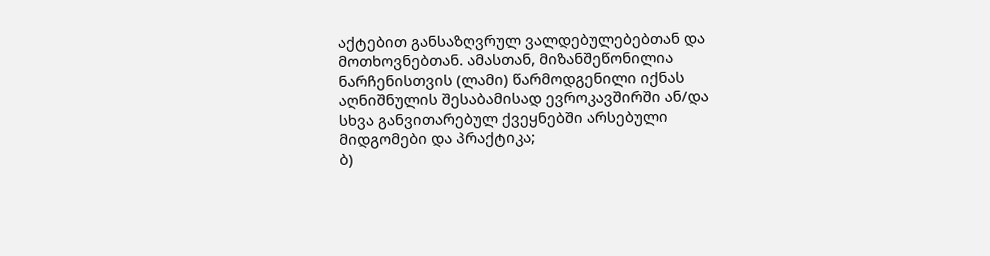აქტებით განსაზღვრულ ვალდებულებებთან და მოთხოვნებთან. ამასთან, მიზანშეწონილია ნარჩენისთვის (ლამი) წარმოდგენილი იქნას აღნიშნულის შესაბამისად ევროკავშირში ან/და სხვა განვითარებულ ქვეყნებში არსებული მიდგომები და პრაქტიკა;
ბ)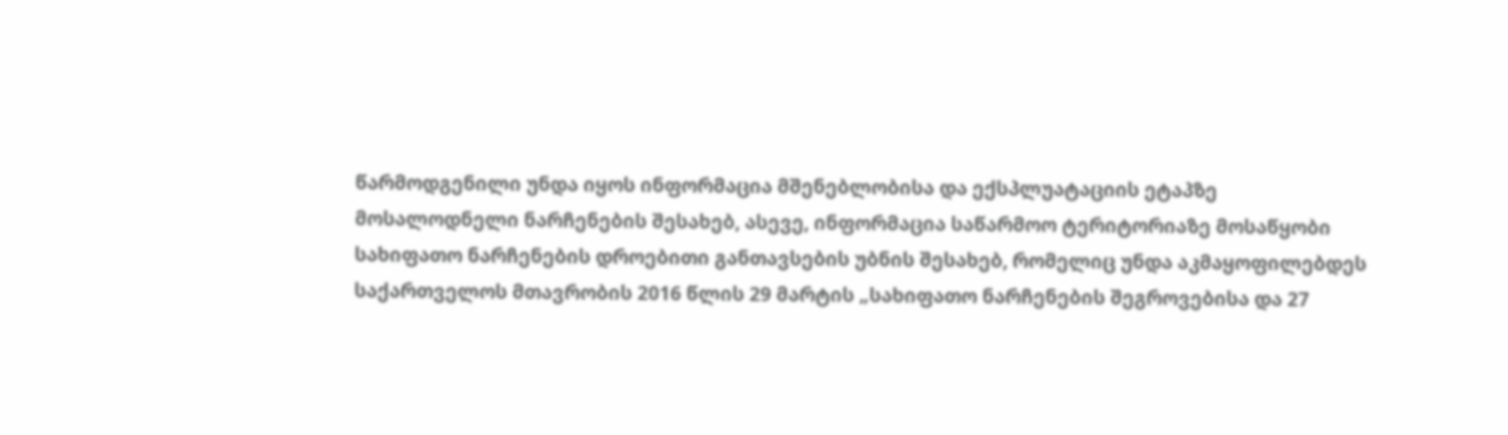წარმოდგენილი უნდა იყოს ინფორმაცია მშენებლობისა და ექსპლუატაციის ეტაპზე
მოსალოდნელი ნარჩენების შესახებ, ასევე, ინფორმაცია საწარმოო ტერიტორიაზე მოსაწყობი
სახიფათო ნარჩენების დროებითი განთავსების უბნის შესახებ, რომელიც უნდა აკმაყოფილებდეს
საქართველოს მთავრობის 2016 წლის 29 მარტის „სახიფათო ნარჩენების შეგროვებისა და 27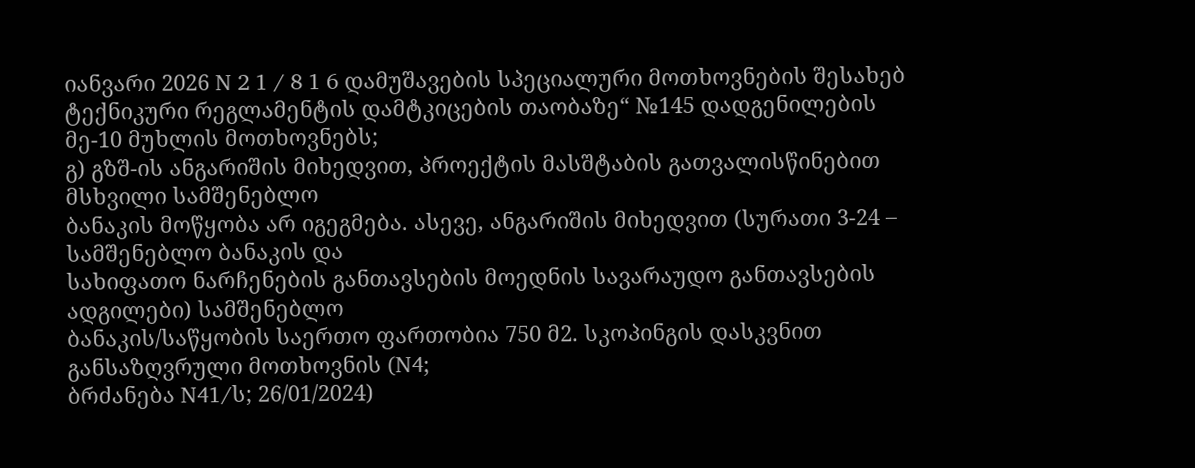იანვარი 2026 N 2 1 / 8 1 6 დამუშავების სპეციალური მოთხოვნების შესახებ ტექნიკური რეგლამენტის დამტკიცების თაობაზე“ №145 დადგენილების მე-10 მუხლის მოთხოვნებს;
გ) გზშ-ის ანგარიშის მიხედვით, პროექტის მასშტაბის გათვალისწინებით მსხვილი სამშენებლო
ბანაკის მოწყობა არ იგეგმება. ასევე, ანგარიშის მიხედვით (სურათი 3-24 – სამშენებლო ბანაკის და
სახიფათო ნარჩენების განთავსების მოედნის სავარაუდო განთავსების ადგილები) სამშენებლო
ბანაკის/საწყობის საერთო ფართობია 750 მ2. სკოპინგის დასკვნით განსაზღვრული მოთხოვნის (N4;
ბრძანება N41/ს; 26/01/2024)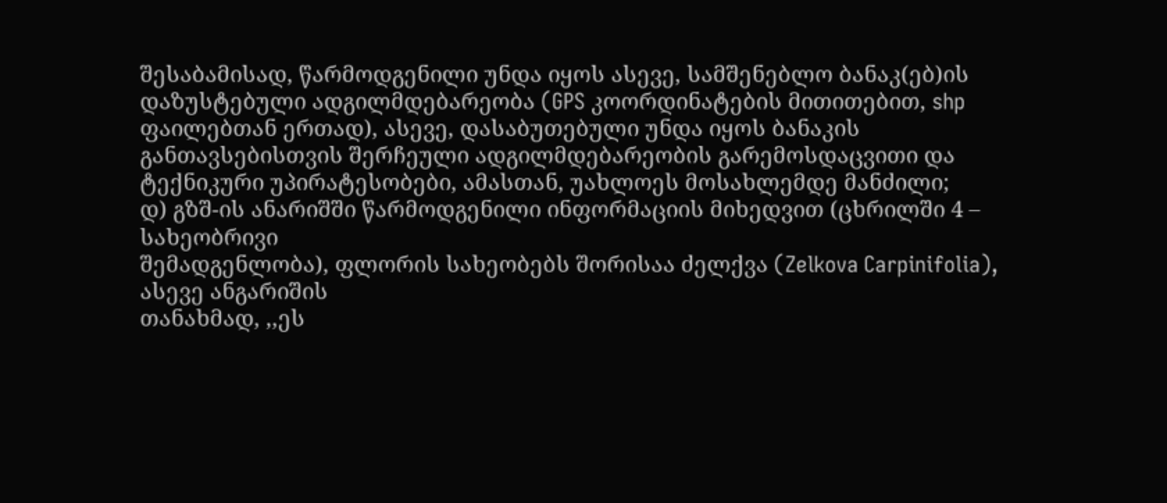შესაბამისად, წარმოდგენილი უნდა იყოს ასევე, სამშენებლო ბანაკ(ებ)ის დაზუსტებული ადგილმდებარეობა (GPS კოორდინატების მითითებით, shp ფაილებთან ერთად), ასევე, დასაბუთებული უნდა იყოს ბანაკის განთავსებისთვის შერჩეული ადგილმდებარეობის გარემოსდაცვითი და ტექნიკური უპირატესობები, ამასთან, უახლოეს მოსახლემდე მანძილი;
დ) გზშ-ის ანარიშში წარმოდგენილი ინფორმაციის მიხედვით (ცხრილში 4 – სახეობრივი
შემადგენლობა), ფლორის სახეობებს შორისაა ძელქვა (Zelkova Carpinifolia), ასევე ანგარიშის
თანახმად, ,,ეს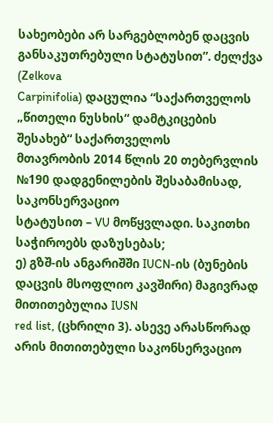სახეობები არ სარგებლობენ დაცვის განსაკუთრებული სტატუსით”. ძელქვა (Zelkova
Carpinifolia) დაცულია “საქართველოს „წითელი ნუსხის“ დამტკიცების შესახებ“ საქართველოს
მთავრობის 2014 წლის 20 თებერვლის №190 დადგენილების შესაბამისად, საკონსერვაციო
სტატუსით – VU მოწყვლადი. საკითხი საჭიროებს დაზუსებას;
ე) გზშ-ის ანგარიშში IUCN-ის (ბუნების დაცვის მსოფლიო კავშირი) მაგივრად მითითებულია IUSN
red list, (ცხრილი 3). ასევე არასწორად არის მითითებული საკონსერვაციო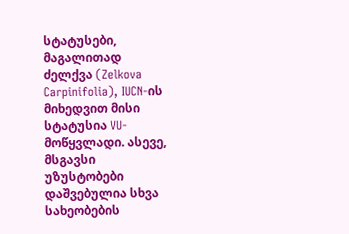სტატუსები, მაგალითად
ძელქვა (Zelkova Carpinifolia), IUCN-ის მიხედვით მისი სტატუსია VU-მოწყვლადი. ასევე, მსგავსი
უზუსტობები დაშვებულია სხვა სახეობების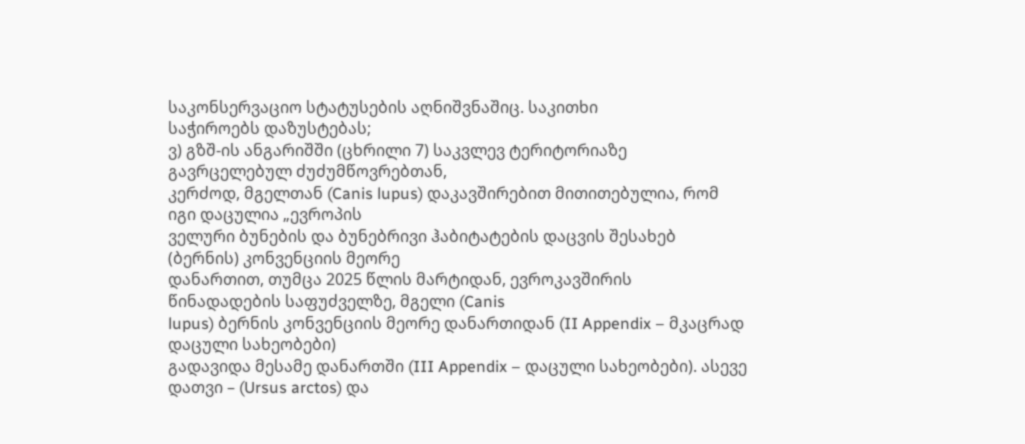საკონსერვაციო სტატუსების აღნიშვნაშიც. საკითხი
საჭიროებს დაზუსტებას;
ვ) გზშ-ის ანგარიშში (ცხრილი 7) საკვლევ ტერიტორიაზე გავრცელებულ ძუძუმწოვრებთან,
კერძოდ, მგელთან (Canis lupus) დაკავშირებით მითითებულია, რომ იგი დაცულია „ევროპის
ველური ბუნების და ბუნებრივი ჰაბიტატების დაცვის შესახებ (ბერნის) კონვენციის მეორე
დანართით, თუმცა 2025 წლის მარტიდან, ევროკავშირის წინადადების საფუძველზე, მგელი (Canis
lupus) ბერნის კონვენციის მეორე დანართიდან (II Appendix – მკაცრად დაცული სახეობები)
გადავიდა მესამე დანართში (III Appendix – დაცული სახეობები). ასევე დათვი – (Ursus arctos) და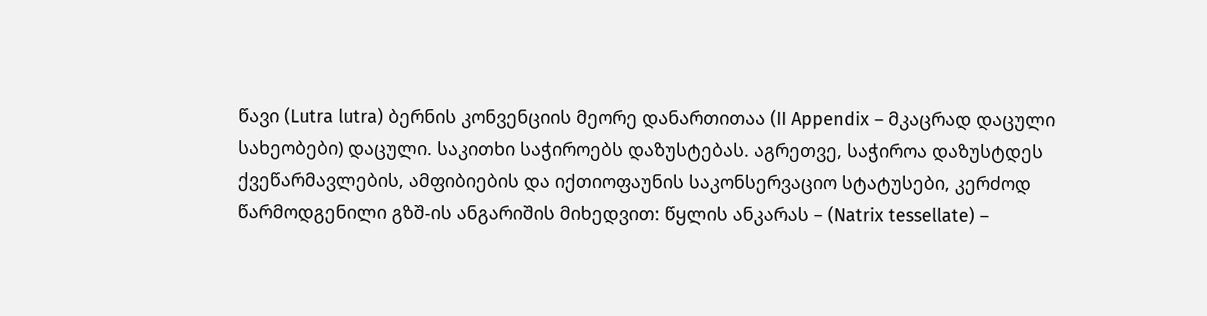წავი (Lutra lutra) ბერნის კონვენციის მეორე დანართითაა (II Appendix – მკაცრად დაცული
სახეობები) დაცული. საკითხი საჭიროებს დაზუსტებას. აგრეთვე, საჭიროა დაზუსტდეს
ქვეწარმავლების, ამფიბიების და იქთიოფაუნის საკონსერვაციო სტატუსები, კერძოდ
წარმოდგენილი გზშ-ის ანგარიშის მიხედვით: წყლის ანკარას – (Natrix tessellate) –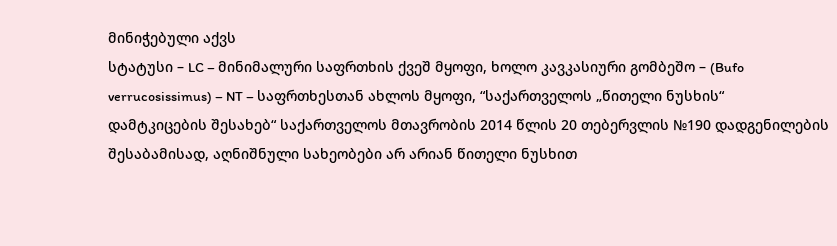მინიჭებული აქვს
სტატუსი – LC – მინიმალური საფრთხის ქვეშ მყოფი, ხოლო კავკასიური გომბეშო – (Bufo
verrucosissimus) – NT – საფრთხესთან ახლოს მყოფი, “საქართველოს „წითელი ნუსხის“
დამტკიცების შესახებ“ საქართველოს მთავრობის 2014 წლის 20 თებერვლის №190 დადგენილების
შესაბამისად, აღნიშნული სახეობები არ არიან წითელი ნუსხით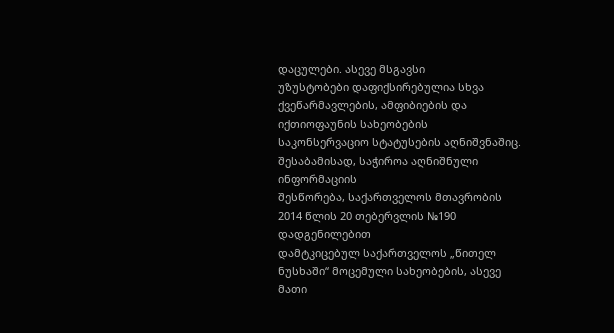დაცულები. ასევე მსგავსი
უზუსტობები დაფიქსირებულია სხვა ქვეწარმავლების, ამფიბიების და იქთიოფაუნის სახეობების
საკონსერვაციო სტატუსების აღნიშვნაშიც. შესაბამისად, საჭიროა აღნიშნული ინფორმაციის
შესწორება, საქართველოს მთავრობის 2014 წლის 20 თებერვლის №190 დადგენილებით
დამტკიცებულ საქართველოს „წითელ ნუსხაში“ მოცემული სახეობების, ასევე მათი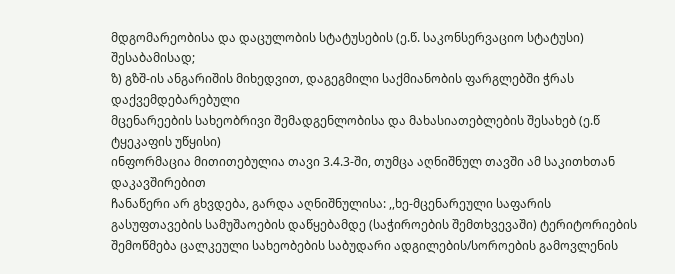მდგომარეობისა და დაცულობის სტატუსების (ე.წ. საკონსერვაციო სტატუსი) შესაბამისად;
ზ) გზშ-ის ანგარიშის მიხედვით, დაგეგმილი საქმიანობის ფარგლებში ჭრას დაქვემდებარებული
მცენარეების სახეობრივი შემადგენლობისა და მახასიათებლების შესახებ (ე.წ ტყეკაფის უწყისი)
ინფორმაცია მითითებულია თავი 3.4.3-ში, თუმცა აღნიშნულ თავში ამ საკითხთან დაკავშირებით
ჩანაწერი არ გხვდება, გარდა აღნიშნულისა: ,,ხე-მცენარეული საფარის გასუფთავების სამუშაოების დაწყებამდე (საჭიროების შემთხვევაში) ტერიტორიების შემოწმება ცალკეული სახეობების საბუდარი ადგილების/სოროების გამოვლენის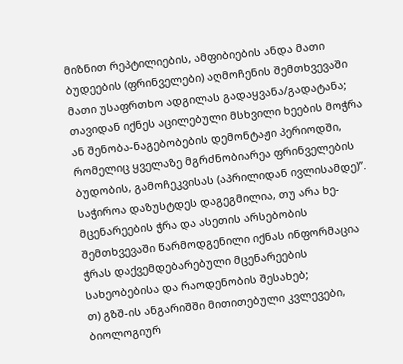მიზნით რეპტილიების, ამფიბიების ანდა მათი ბუდეების (ფრინველები) აღმოჩენის შემთხვევაში მათი უსაფრთხო ადგილას გადაყვანა/გადატანა; თავიდან იქნეს აცილებული მსხვილი ხეების მოჭრა ან შენობა-ნაგებობების დემონტაჟი პერიოდში, რომელიც ყველაზე მგრძნობიარეა ფრინველების ბუდობის, გამოჩეკვისას (აპრილიდან ივლისამდე)”. საჭიროა დაზუსტდეს დაგეგმილია, თუ არა ხე-მცენარეების ჭრა და ასეთის არსებობის შემთხვევაში წარმოდგენილი იქნას ინფორმაცია ჭრას დაქვემდებარებული მცენარეების სახეობებისა და რაოდენობის შესახებ;
თ) გზშ-ის ანგარიშში მითითებული კვლევები, ბიოლოგიურ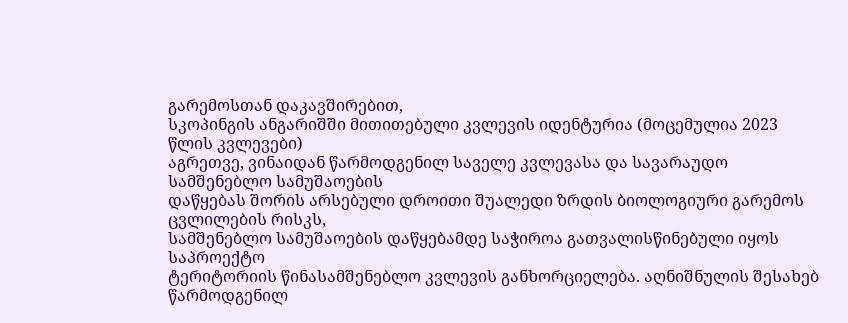გარემოსთან დაკავშირებით,
სკოპინგის ანგარიშში მითითებული კვლევის იდენტურია (მოცემულია 2023 წლის კვლევები)
აგრეთვე, ვინაიდან წარმოდგენილ საველე კვლევასა და სავარაუდო სამშენებლო სამუშაოების
დაწყებას შორის არსებული დროითი შუალედი ზრდის ბიოლოგიური გარემოს ცვლილების რისკს,
სამშენებლო სამუშაოების დაწყებამდე საჭიროა გათვალისწინებული იყოს საპროექტო
ტერიტორიის წინასამშენებლო კვლევის განხორციელება. აღნიშნულის შესახებ წარმოდგენილ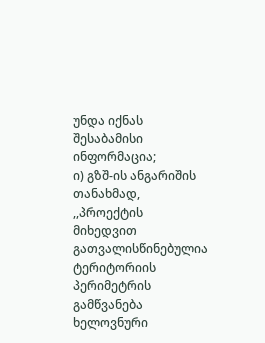უნდა იქნას შესაბამისი ინფორმაცია;
ი) გზშ-ის ანგარიშის თანახმად, ,,პროექტის მიხედვით გათვალისწინებულია ტერიტორიის
პერიმეტრის გამწვანება ხელოვნური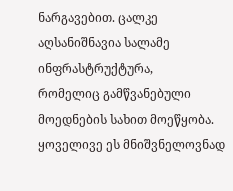ნარგავებით. ცალკე აღსანიშნავია სალამე ინფრასტრუქტურა,
რომელიც გამწვანებული მოედნების სახით მოეწყობა. ყოველივე ეს მნიშვნელოვნად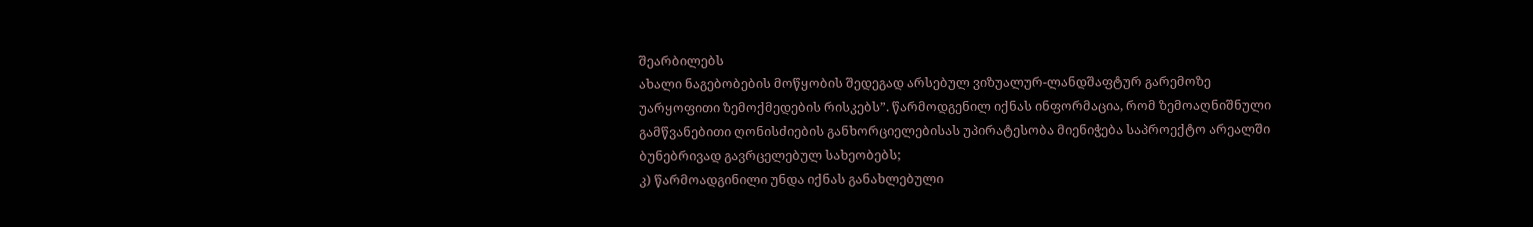შეარბილებს
ახალი ნაგებობების მოწყობის შედეგად არსებულ ვიზუალურ-ლანდშაფტურ გარემოზე
უარყოფითი ზემოქმედების რისკებს”. წარმოდგენილ იქნას ინფორმაცია, რომ ზემოაღნიშნული
გამწვანებითი ღონისძიების განხორციელებისას უპირატესობა მიენიჭება საპროექტო არეალში
ბუნებრივად გავრცელებულ სახეობებს;
კ) წარმოადგინილი უნდა იქნას განახლებული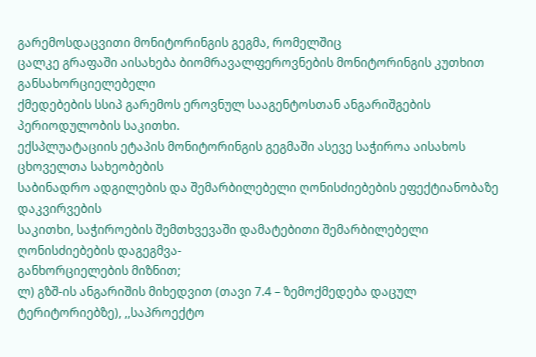გარემოსდაცვითი მონიტორინგის გეგმა, რომელშიც
ცალკე გრაფაში აისახება ბიომრავალფეროვნების მონიტორინგის კუთხით განსახორციელებელი
ქმედებების სსიპ გარემოს ეროვნულ სააგენტოსთან ანგარიშგების პერიოდულობის საკითხი.
ექსპლუატაციის ეტაპის მონიტორინგის გეგმაში ასევე საჭიროა აისახოს ცხოველთა სახეობების
საბინადრო ადგილების და შემარბილებელი ღონისძიებების ეფექტიანობაზე დაკვირვების
საკითხი, საჭიროების შემთხვევაში დამატებითი შემარბილებელი ღონისძიებების დაგეგმვა-
განხორციელების მიზნით;
ლ) გზშ-ის ანგარიშის მიხედვით (თავი 7.4 – ზემოქმედება დაცულ ტერიტორიებზე), ,,საპროექტო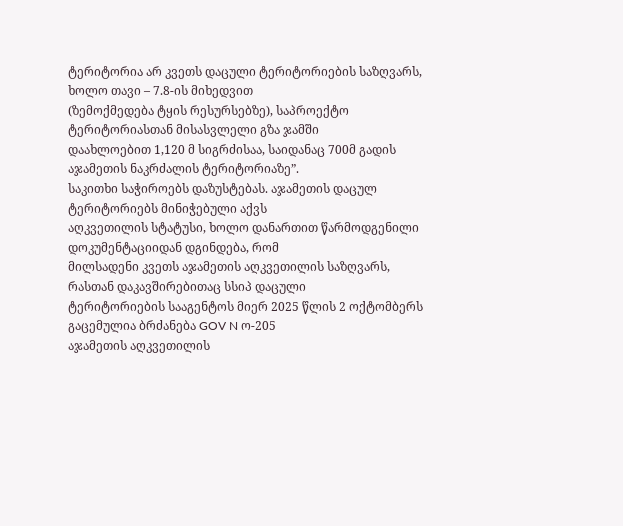ტერიტორია არ კვეთს დაცული ტერიტორიების საზღვარს, ხოლო თავი – 7.8-ის მიხედვით
(ზემოქმედება ტყის რესურსებზე), საპროექტო ტერიტორიასთან მისასვლელი გზა ჯამში
დაახლოებით 1,120 მ სიგრძისაა, საიდანაც 700მ გადის აჯამეთის ნაკრძალის ტერიტორიაზე”.
საკითხი საჭიროებს დაზუსტებას. აჯამეთის დაცულ ტერიტორიებს მინიჭებული აქვს
აღკვეთილის სტატუსი, ხოლო დანართით წარმოდგენილი დოკუმენტაციიდან დგინდება, რომ
მილსადენი კვეთს აჯამეთის აღკვეთილის საზღვარს, რასთან დაკავშირებითაც სსიპ დაცული
ტერიტორიების სააგენტოს მიერ 2025 წლის 2 ოქტომბერს გაცემულია ბრძანება GOV N ო-205
აჯამეთის აღკვეთილის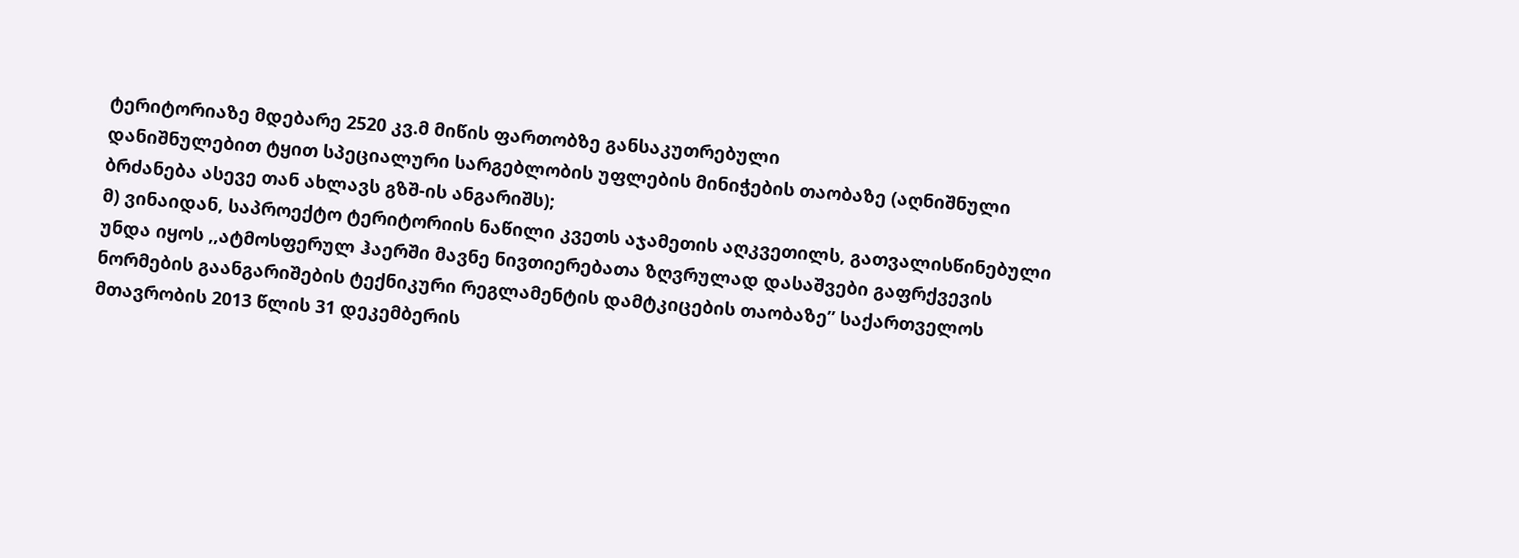ტერიტორიაზე მდებარე 2520 კვ.მ მიწის ფართობზე განსაკუთრებული
დანიშნულებით ტყით სპეციალური სარგებლობის უფლების მინიჭების თაობაზე (აღნიშნული
ბრძანება ასევე თან ახლავს გზშ-ის ანგარიშს);
მ) ვინაიდან, საპროექტო ტერიტორიის ნაწილი კვეთს აჯამეთის აღკვეთილს, გათვალისწინებული
უნდა იყოს ,,ატმოსფერულ ჰაერში მავნე ნივთიერებათა ზღვრულად დასაშვები გაფრქვევის
ნორმების გაანგარიშების ტექნიკური რეგლამენტის დამტკიცების თაობაზე” საქართველოს
მთავრობის 2013 წლის 31 დეკემბერის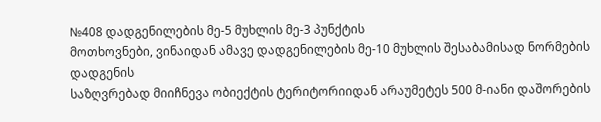№408 დადგენილების მე-5 მუხლის მე-3 პუნქტის
მოთხოვნები, ვინაიდან ამავე დადგენილების მე-10 მუხლის შესაბამისად ნორმების დადგენის
საზღვრებად მიიჩნევა ობიექტის ტერიტორიიდან არაუმეტეს 500 მ-იანი დაშორების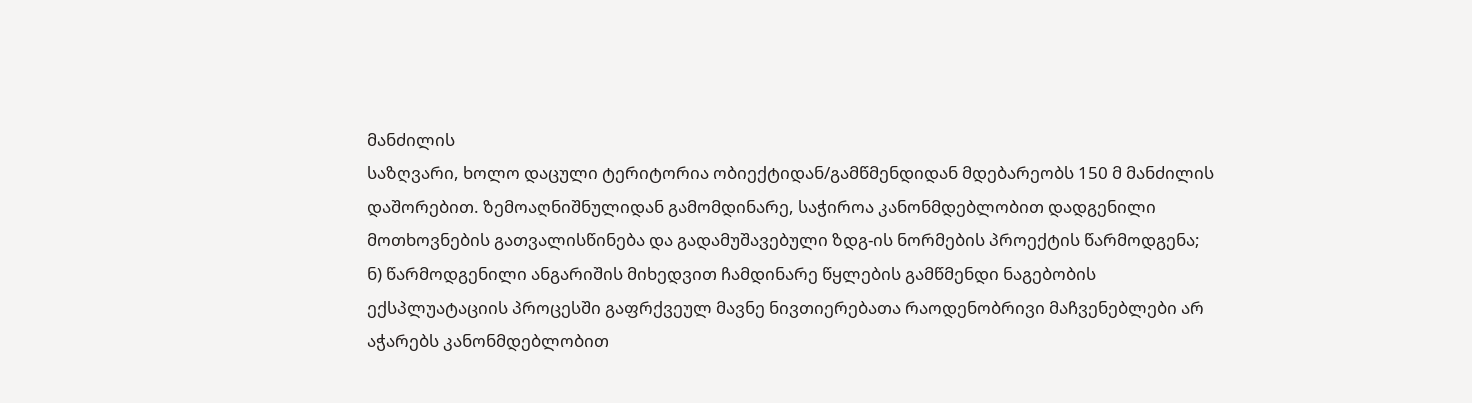მანძილის
საზღვარი, ხოლო დაცული ტერიტორია ობიექტიდან/გამწმენდიდან მდებარეობს 150 მ მანძილის
დაშორებით. ზემოაღნიშნულიდან გამომდინარე, საჭიროა კანონმდებლობით დადგენილი
მოთხოვნების გათვალისწინება და გადამუშავებული ზდგ-ის ნორმების პროექტის წარმოდგენა;
ნ) წარმოდგენილი ანგარიშის მიხედვით ჩამდინარე წყლების გამწმენდი ნაგებობის
ექსპლუატაციის პროცესში გაფრქვეულ მავნე ნივთიერებათა რაოდენობრივი მაჩვენებლები არ
აჭარებს კანონმდებლობით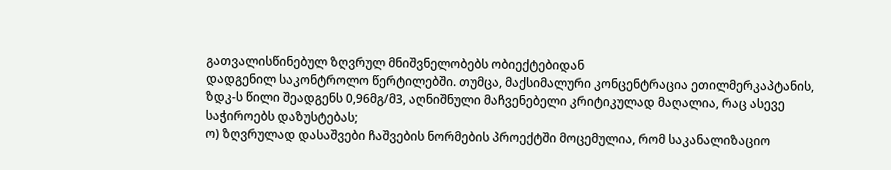გათვალისწინებულ ზღვრულ მნიშვნელობებს ობიექტებიდან
დადგენილ საკონტროლო წერტილებში. თუმცა, მაქსიმალური კონცენტრაცია ეთილმერკაპტანის,
ზდკ-ს წილი შეადგენს 0,96მგ/მ3, აღნიშნული მაჩვენებელი კრიტიკულად მაღალია, რაც ასევე
საჭიროებს დაზუსტებას;
ო) ზღვრულად დასაშვები ჩაშვების ნორმების პროექტში მოცემულია, რომ საკანალიზაციო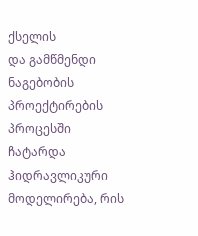ქსელის
და გამწმენდი ნაგებობის პროექტირების პროცესში ჩატარდა ჰიდრავლიკური მოდელირება, რის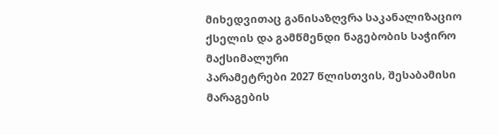მიხედვითაც განისაზღვრა საკანალიზაციო ქსელის და გამწმენდი ნაგებობის საჭირო მაქსიმალური
პარამეტრები 2027 წლისთვის, შესაბამისი მარაგების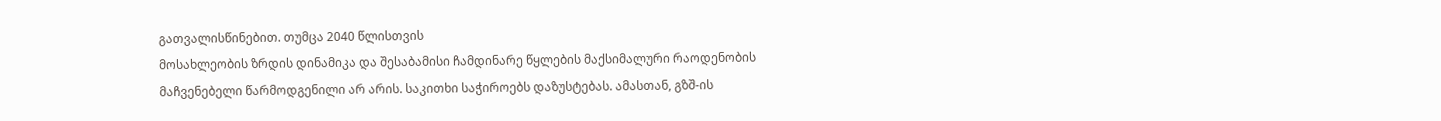გათვალისწინებით. თუმცა 2040 წლისთვის
მოსახლეობის ზრდის დინამიკა და შესაბამისი ჩამდინარე წყლების მაქსიმალური რაოდენობის
მაჩვენებელი წარმოდგენილი არ არის. საკითხი საჭიროებს დაზუსტებას. ამასთან, გზშ-ის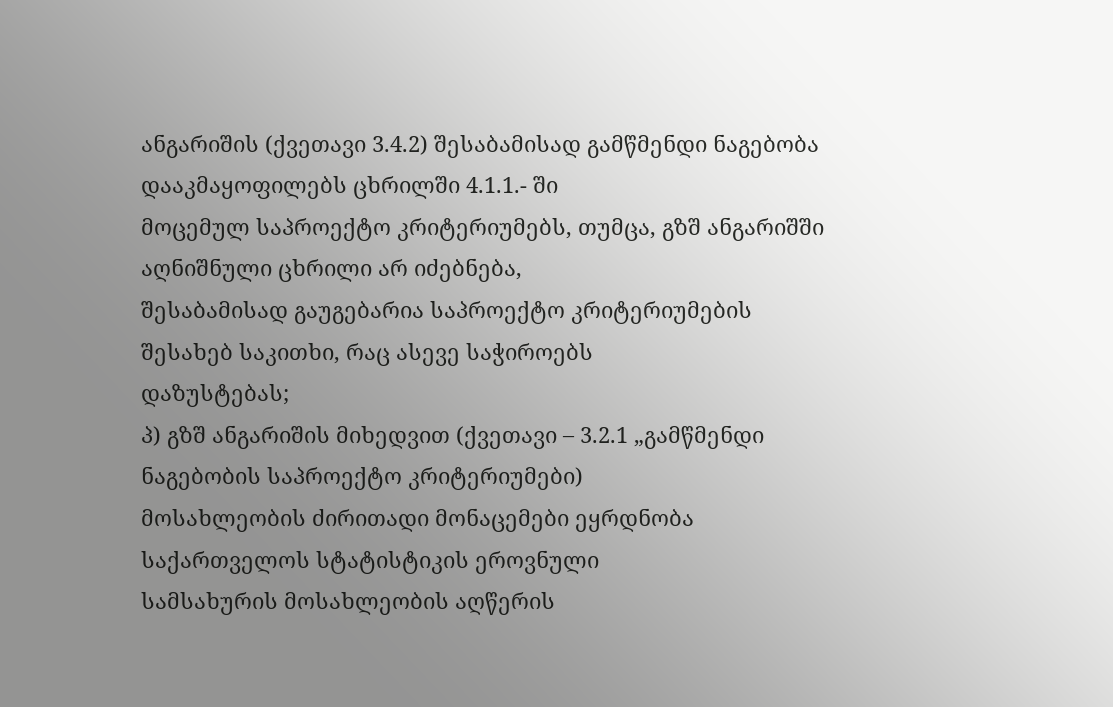ანგარიშის (ქვეთავი 3.4.2) შესაბამისად გამწმენდი ნაგებობა დააკმაყოფილებს ცხრილში 4.1.1.- ში
მოცემულ საპროექტო კრიტერიუმებს, თუმცა, გზშ ანგარიშში აღნიშნული ცხრილი არ იძებნება,
შესაბამისად გაუგებარია საპროექტო კრიტერიუმების შესახებ საკითხი, რაც ასევე საჭიროებს
დაზუსტებას;
პ) გზშ ანგარიშის მიხედვით (ქვეთავი – 3.2.1 „გამწმენდი ნაგებობის საპროექტო კრიტერიუმები)
მოსახლეობის ძირითადი მონაცემები ეყრდნობა საქართველოს სტატისტიკის ეროვნული
სამსახურის მოსახლეობის აღწერის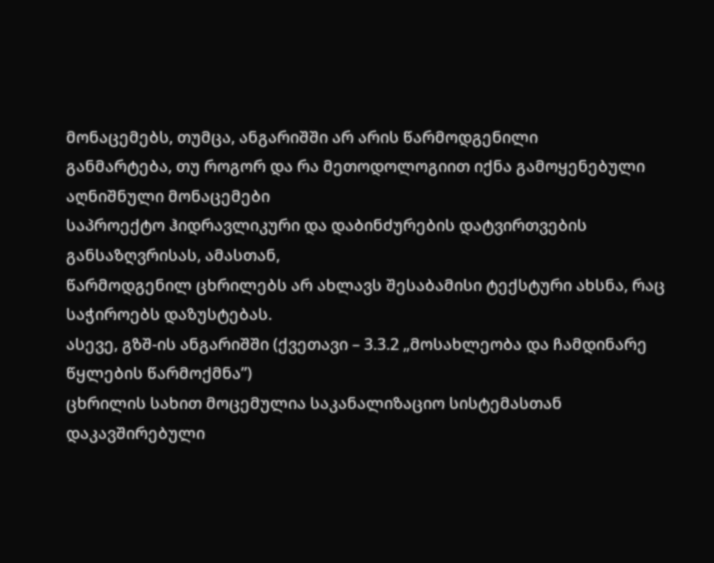მონაცემებს, თუმცა, ანგარიშში არ არის წარმოდგენილი
განმარტება, თუ როგორ და რა მეთოდოლოგიით იქნა გამოყენებული აღნიშნული მონაცემები
საპროექტო ჰიდრავლიკური და დაბინძურების დატვირთვების განსაზღვრისას, ამასთან,
წარმოდგენილ ცხრილებს არ ახლავს შესაბამისი ტექსტური ახსნა, რაც საჭიროებს დაზუსტებას.
ასევე, გზშ-ის ანგარიშში (ქვეთავი – 3.3.2 „მოსახლეობა და ჩამდინარე წყლების წარმოქმნა”)
ცხრილის სახით მოცემულია საკანალიზაციო სისტემასთან დაკავშირებული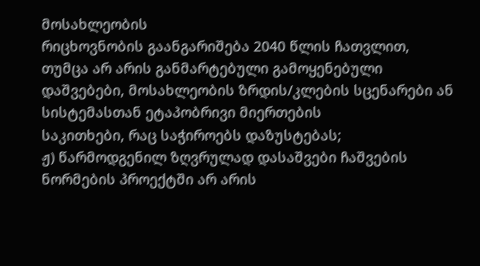მოსახლეობის
რიცხოვნობის გაანგარიშება 2040 წლის ჩათვლით, თუმცა არ არის განმარტებული გამოყენებული
დაშვებები, მოსახლეობის ზრდის/კლების სცენარები ან სისტემასთან ეტაპობრივი მიერთების
საკითხები, რაც საჭიროებს დაზუსტებას;
ჟ) წარმოდგენილ ზღვრულად დასაშვები ჩაშვების ნორმების პროექტში არ არის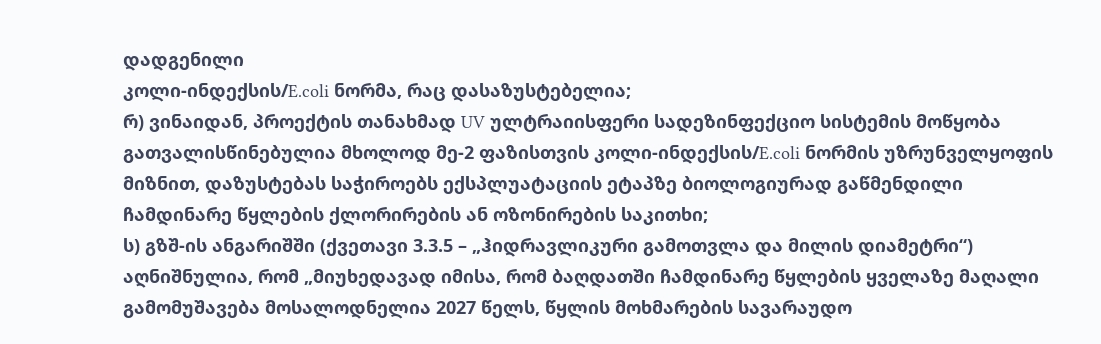დადგენილი
კოლი-ინდექსის/E.coli ნორმა, რაც დასაზუსტებელია;
რ) ვინაიდან, პროექტის თანახმად UV ულტრაიისფერი სადეზინფექციო სისტემის მოწყობა
გათვალისწინებულია მხოლოდ მე-2 ფაზისთვის კოლი-ინდექსის/E.coli ნორმის უზრუნველყოფის
მიზნით, დაზუსტებას საჭიროებს ექსპლუატაციის ეტაპზე ბიოლოგიურად გაწმენდილი
ჩამდინარე წყლების ქლორირების ან ოზონირების საკითხი;
ს) გზშ-ის ანგარიშში (ქვეთავი 3.3.5 – „ჰიდრავლიკური გამოთვლა და მილის დიამეტრი“)
აღნიშნულია, რომ „მიუხედავად იმისა, რომ ბაღდათში ჩამდინარე წყლების ყველაზე მაღალი
გამომუშავება მოსალოდნელია 2027 წელს, წყლის მოხმარების სავარაუდო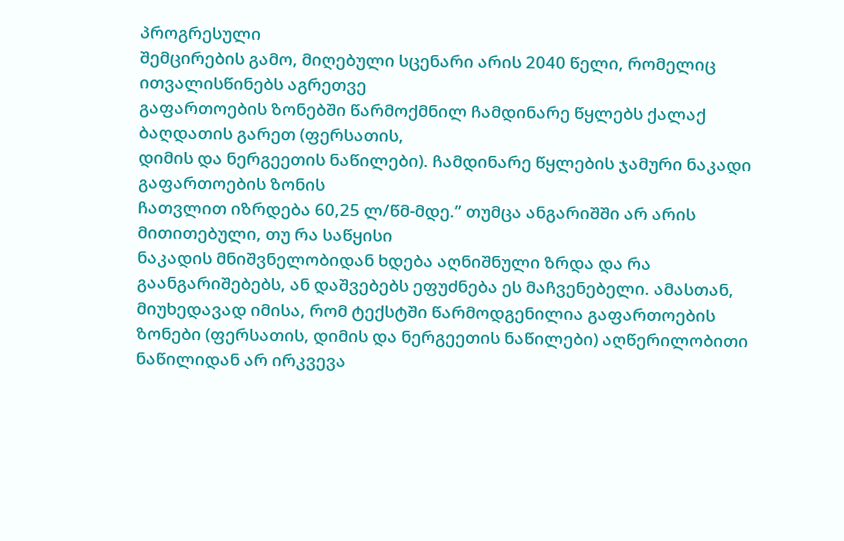პროგრესული
შემცირების გამო, მიღებული სცენარი არის 2040 წელი, რომელიც ითვალისწინებს აგრეთვე
გაფართოების ზონებში წარმოქმნილ ჩამდინარე წყლებს ქალაქ ბაღდათის გარეთ (ფერსათის,
დიმის და ნერგეეთის ნაწილები). ჩამდინარე წყლების ჯამური ნაკადი გაფართოების ზონის
ჩათვლით იზრდება 60,25 ლ/წმ-მდე.” თუმცა ანგარიშში არ არის მითითებული, თუ რა საწყისი
ნაკადის მნიშვნელობიდან ხდება აღნიშნული ზრდა და რა გაანგარიშებებს, ან დაშვებებს ეფუძნება ეს მაჩვენებელი. ამასთან, მიუხედავად იმისა, რომ ტექსტში წარმოდგენილია გაფართოების ზონები (ფერსათის, დიმის და ნერგეეთის ნაწილები) აღწერილობითი ნაწილიდან არ ირკვევა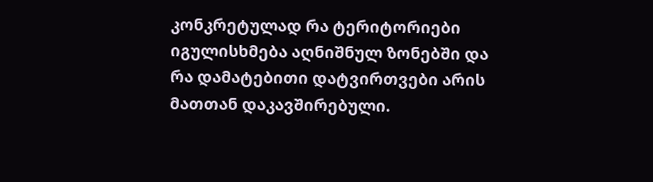კონკრეტულად რა ტერიტორიები იგულისხმება აღნიშნულ ზონებში და რა დამატებითი დატვირთვები არის მათთან დაკავშირებული.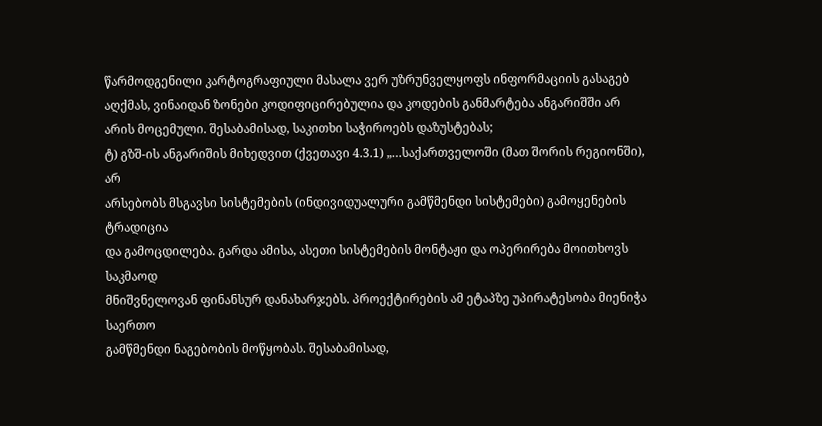წარმოდგენილი კარტოგრაფიული მასალა ვერ უზრუნველყოფს ინფორმაციის გასაგებ აღქმას, ვინაიდან ზონები კოდიფიცირებულია და კოდების განმარტება ანგარიშში არ არის მოცემული. შესაბამისად, საკითხი საჭიროებს დაზუსტებას;
ტ) გზშ-ის ანგარიშის მიხედვით (ქვეთავი 4.3.1) „…საქართველოში (მათ შორის რეგიონში), არ
არსებობს მსგავსი სისტემების (ინდივიდუალური გამწმენდი სისტემები) გამოყენების ტრადიცია
და გამოცდილება. გარდა ამისა, ასეთი სისტემების მონტაჟი და ოპერირება მოითხოვს საკმაოდ
მნიშვნელოვან ფინანსურ დანახარჯებს. პროექტირების ამ ეტაპზე უპირატესობა მიენიჭა საერთო
გამწმენდი ნაგებობის მოწყობას. შესაბამისად,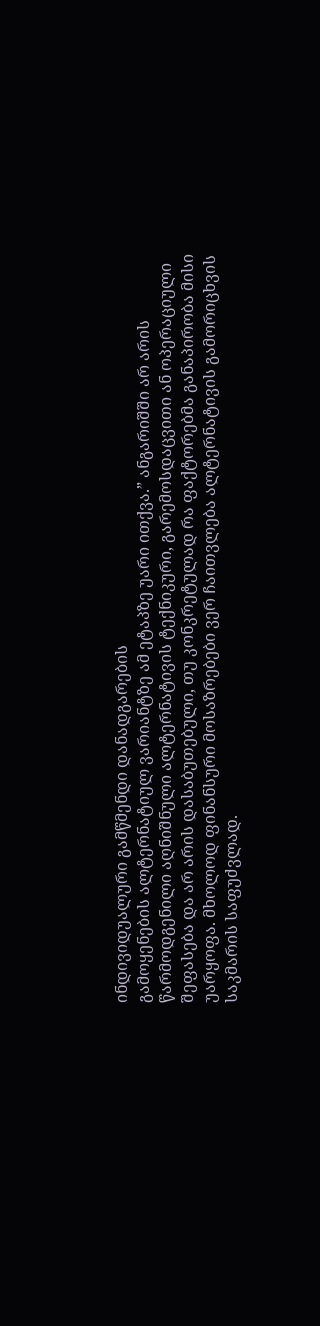ინდივიდუალური გამწმენდი დანადგარების
გამოყენების ალტერნატიულ ვარიანტზე ამ ეტაპზე უარი ითქვა.” ანგარიშში არ არის
წარმოდგენილი აღნიშნული ალტერნატივის ტექნიკური, გარემოსდაცვითი ან ოპერაციული
შეფასება და არ არის დასაბუთებული, თუ კონკრეტულად რა ფაქტორებმა განაპირობა მისი
უარყოფა. მხოლოდ ფინანსური მოსაზრებები ვერ ჩაითვლება ალტერნატივის გამორიცხვის
საკმარის საფუძვლად.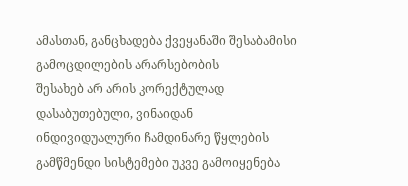ამასთან, განცხადება ქვეყანაში შესაბამისი გამოცდილების არარსებობის
შესახებ არ არის კორექტულად დასაბუთებული, ვინაიდან ინდივიდუალური ჩამდინარე წყლების
გამწმენდი სისტემები უკვე გამოიყენება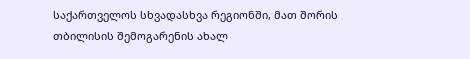საქართველოს სხვადასხვა რეგიონში, მათ შორის
თბილისის შემოგარენის ახალ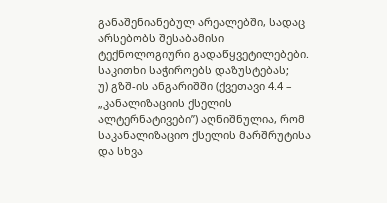განაშენიანებულ არეალებში, სადაც არსებობს შესაბამისი
ტექნოლოგიური გადაწყვეტილებები. საკითხი საჭიროებს დაზუსტებას;
უ) გზშ-ის ანგარიშში (ქვეთავი 4.4 – „კანალიზაციის ქსელის ალტერნატივები”) აღნიშნულია, რომ
საკანალიზაციო ქსელის მარშრუტისა და სხვა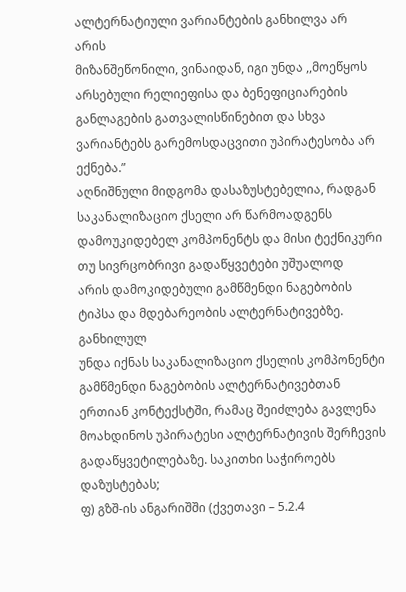ალტერნატიული ვარიანტების განხილვა არ არის
მიზანშეწონილი, ვინაიდან, იგი უნდა ,,მოეწყოს არსებული რელიეფისა და ბენეფიციარების
განლაგების გათვალისწინებით და სხვა ვარიანტებს გარემოსდაცვითი უპირატესობა არ ექნება.”
აღნიშნული მიდგომა დასაზუსტებელია, რადგან საკანალიზაციო ქსელი არ წარმოადგენს
დამოუკიდებელ კომპონენტს და მისი ტექნიკური თუ სივრცობრივი გადაწყვეტები უშუალოდ
არის დამოკიდებული გამწმენდი ნაგებობის ტიპსა და მდებარეობის ალტერნატივებზე. განხილულ
უნდა იქნას საკანალიზაციო ქსელის კომპონენტი გამწმენდი ნაგებობის ალტერნატივებთან ერთიან კონტექსტში, რამაც შეიძლება გავლენა მოახდინოს უპირატესი ალტერნატივის შერჩევის
გადაწყვეტილებაზე. საკითხი საჭიროებს დაზუსტებას;
ფ) გზშ-ის ანგარიშში (ქვეთავი – 5.2.4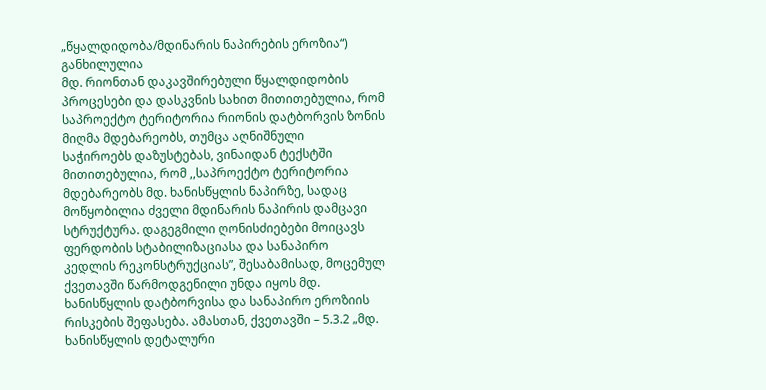„წყალდიდობა/მდინარის ნაპირების ეროზია“) განხილულია
მდ. რიონთან დაკავშირებული წყალდიდობის პროცესები და დასკვნის სახით მითითებულია, რომ
საპროექტო ტერიტორია რიონის დატბორვის ზონის მიღმა მდებარეობს, თუმცა აღნიშნული
საჭიროებს დაზუსტებას, ვინაიდან ტექსტში მითითებულია, რომ ,,საპროექტო ტერიტორია
მდებარეობს მდ. ხანისწყლის ნაპირზე, სადაც მოწყობილია ძველი მდინარის ნაპირის დამცავი
სტრუქტურა. დაგეგმილი ღონისძიებები მოიცავს ფერდობის სტაბილიზაციასა და სანაპირო
კედლის რეკონსტრუქციას”, შესაბამისად, მოცემულ ქვეთავში წარმოდგენილი უნდა იყოს მდ.
ხანისწყლის დატბორვისა და სანაპირო ეროზიის რისკების შეფასება. ამასთან, ქვეთავში – 5.3.2 „მდ.
ხანისწყლის დეტალური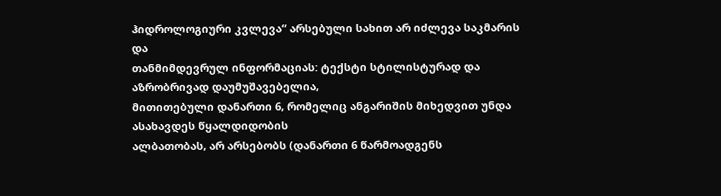ჰიდროლოგიური კვლევა“ არსებული სახით არ იძლევა საკმარის და
თანმიმდევრულ ინფორმაციას: ტექსტი სტილისტურად და აზრობრივად დაუმუშავებელია,
მითითებული დანართი 6, რომელიც ანგარიშის მიხედვით უნდა ასახავდეს წყალდიდობის
ალბათობას, არ არსებობს (დანართი 6 წარმოადგენს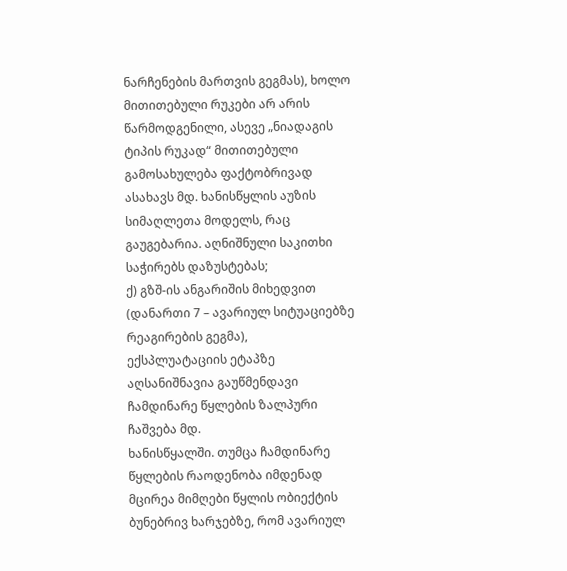ნარჩენების მართვის გეგმას), ხოლო
მითითებული რუკები არ არის წარმოდგენილი, ასევე „ნიადაგის ტიპის რუკად“ მითითებული
გამოსახულება ფაქტობრივად ასახავს მდ. ხანისწყლის აუზის სიმაღლეთა მოდელს, რაც
გაუგებარია. აღნიშნული საკითხი საჭირებს დაზუსტებას;
ქ) გზშ-ის ანგარიშის მიხედვით (დანართი 7 – ავარიულ სიტუაციებზე რეაგირების გეგმა),
ექსპლუატაციის ეტაპზე აღსანიშნავია გაუწმენდავი ჩამდინარე წყლების ზალპური ჩაშვება მდ.
ხანისწყალში. თუმცა ჩამდინარე წყლების რაოდენობა იმდენად მცირეა მიმღები წყლის ობიექტის
ბუნებრივ ხარჯებზე, რომ ავარიულ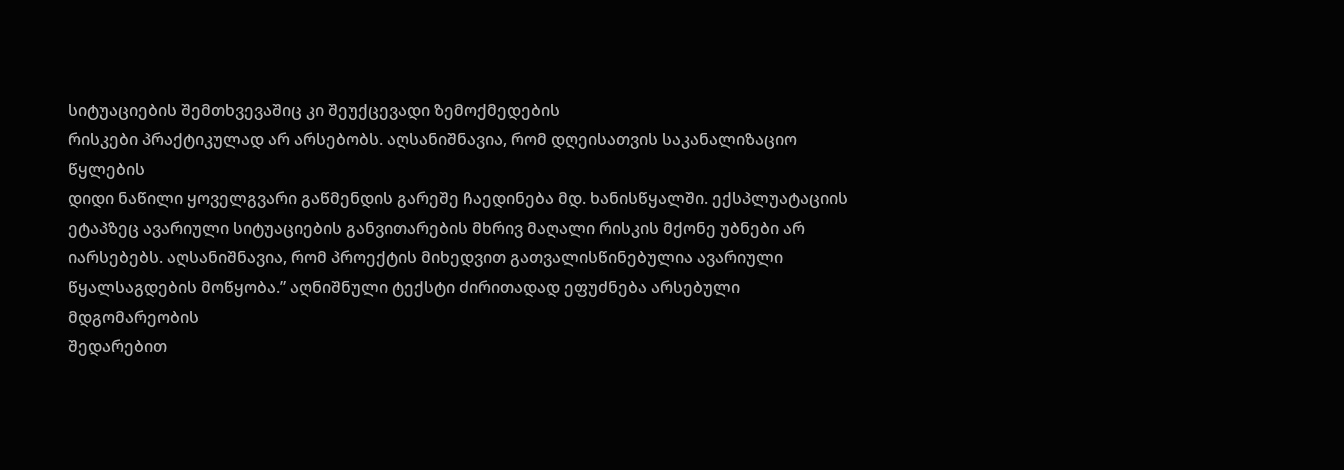სიტუაციების შემთხვევაშიც კი შეუქცევადი ზემოქმედების
რისკები პრაქტიკულად არ არსებობს. აღსანიშნავია, რომ დღეისათვის საკანალიზაციო წყლების
დიდი ნაწილი ყოველგვარი გაწმენდის გარეშე ჩაედინება მდ. ხანისწყალში. ექსპლუატაციის
ეტაპზეც ავარიული სიტუაციების განვითარების მხრივ მაღალი რისკის მქონე უბნები არ
იარსებებს. აღსანიშნავია, რომ პროექტის მიხედვით გათვალისწინებულია ავარიული
წყალსაგდების მოწყობა.” აღნიშნული ტექსტი ძირითადად ეფუძნება არსებული მდგომარეობის
შედარებით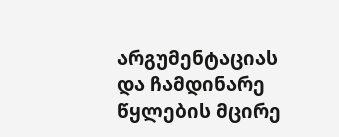არგუმენტაციას და ჩამდინარე წყლების მცირე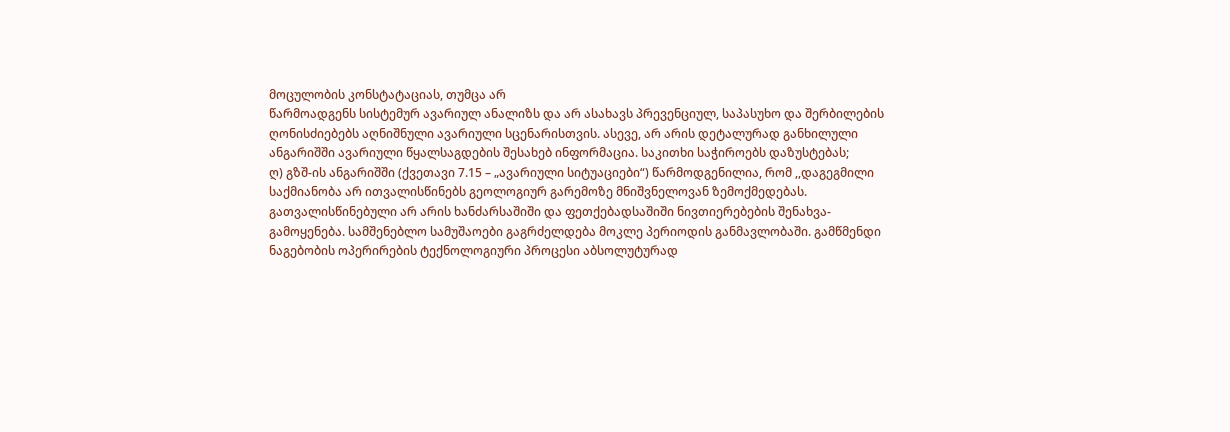მოცულობის კონსტატაციას, თუმცა არ
წარმოადგენს სისტემურ ავარიულ ანალიზს და არ ასახავს პრევენციულ, საპასუხო და შერბილების
ღონისძიებებს აღნიშნული ავარიული სცენარისთვის. ასევე, არ არის დეტალურად განხილული
ანგარიშში ავარიული წყალსაგდების შესახებ ინფორმაცია. საკითხი საჭიროებს დაზუსტებას;
ღ) გზშ-ის ანგარიშში (ქვეთავი 7.15 – „ავარიული სიტუაციები“) წარმოდგენილია, რომ ,,დაგეგმილი
საქმიანობა არ ითვალისწინებს გეოლოგიურ გარემოზე მნიშვნელოვან ზემოქმედებას.
გათვალისწინებული არ არის ხანძარსაშიში და ფეთქებადსაშიში ნივთიერებების შენახვა-
გამოყენება. სამშენებლო სამუშაოები გაგრძელდება მოკლე პერიოდის განმავლობაში. გამწმენდი
ნაგებობის ოპერირების ტექნოლოგიური პროცესი აბსოლუტურად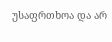უსაფრთხოა და არ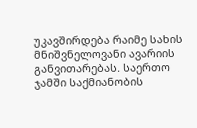უკავშირდება რაიმე სახის მნიშვნელოვანი ავარიის განვითარებას. საერთო ჯამში საქმიანობის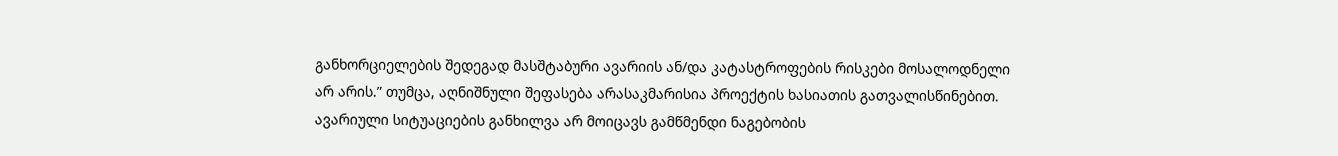განხორციელების შედეგად მასშტაბური ავარიის ან/და კატასტროფების რისკები მოსალოდნელი
არ არის.” თუმცა, აღნიშნული შეფასება არასაკმარისია პროექტის ხასიათის გათვალისწინებით.
ავარიული სიტუაციების განხილვა არ მოიცავს გამწმენდი ნაგებობის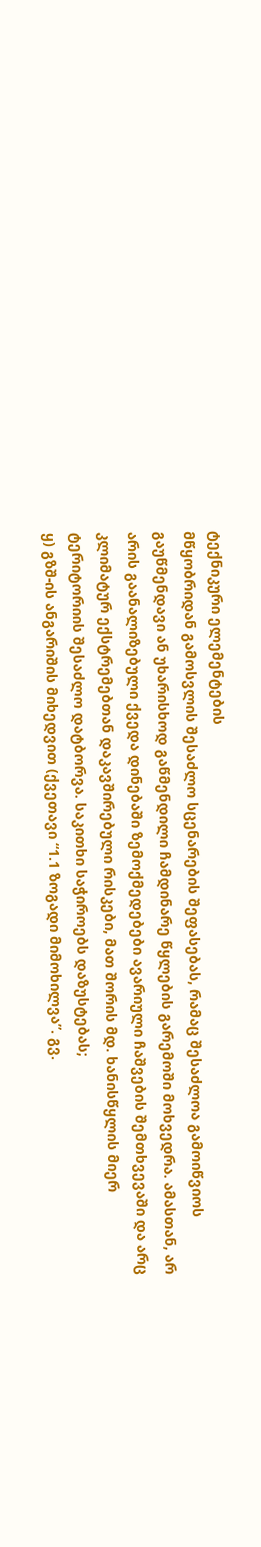ტექნიკური ელემენტების
მწყობრიდან გამოსვლის შესაძლო სცენარების შეფასებას, რამაც შესაძლოა გამოიწვიოს
გაუწმენდავი ან უხარისხოდ გაწმენდილი ჩამდინარე წყლების გარემოში მოხვედრა. ამასთან, არ
არის გაანალიზებული ქვედა დინებაში ზემოქმედებები ავარიული ჩაშვების შემთხვევაში და არც
კლიმატურ ექსტრემებთან დაკავშირებული რისკები, მათ შორის მდ. ხანისწყლის მიერ
ტერიტორიის შესაძლო დატბორვა. საკითხი საჭიროებს დაზუსტებას;
ყ) გზშ-ის ანგარიშის მიხედვით (ქვეთავი “1.1 ზოგადი მიმოხილვა”. გვ.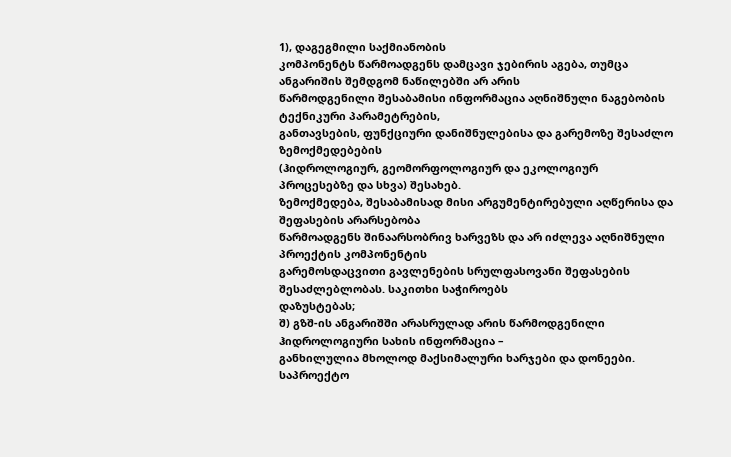1), დაგეგმილი საქმიანობის
კომპონენტს წარმოადგენს დამცავი ჯებირის აგება, თუმცა ანგარიშის შემდგომ ნაწილებში არ არის
წარმოდგენილი შესაბამისი ინფორმაცია აღნიშნული ნაგებობის ტექნიკური პარამეტრების,
განთავსების, ფუნქციური დანიშნულებისა და გარემოზე შესაძლო ზემოქმედებების
(ჰიდროლოგიურ, გეომორფოლოგიურ და ეკოლოგიურ პროცესებზე და სხვა) შესახებ.
ზემოქმედება, შესაბამისად მისი არგუმენტირებული აღწერისა და შეფასების არარსებობა
წარმოადგენს შინაარსობრივ ხარვეზს და არ იძლევა აღნიშნული პროექტის კომპონენტის
გარემოსდაცვითი გავლენების სრულფასოვანი შეფასების შესაძლებლობას. საკითხი საჭიროებს
დაზუსტებას;
შ) გზშ-ის ანგარიშში არასრულად არის წარმოდგენილი ჰიდროლოგიური სახის ინფორმაცია –
განხილულია მხოლოდ მაქსიმალური ხარჯები და დონეები. საპროექტო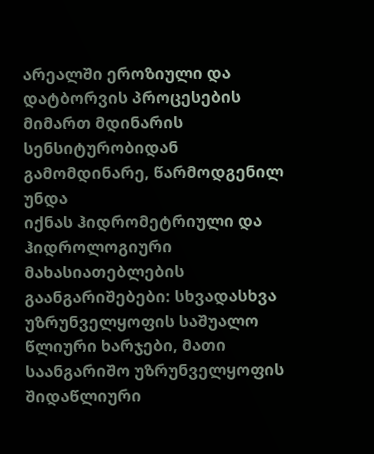არეალში ეროზიული და
დატბორვის პროცესების მიმართ მდინარის სენსიტურობიდან გამომდინარე, წარმოდგენილ უნდა
იქნას ჰიდრომეტრიული და ჰიდროლოგიური მახასიათებლების გაანგარიშებები: სხვადასხვა
უზრუნველყოფის საშუალო წლიური ხარჯები, მათი საანგარიშო უზრუნველყოფის შიდაწლიური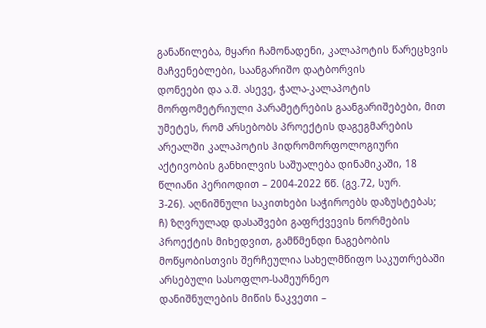განაწილება, მყარი ჩამონადენი, კალაპოტის წარეცხვის მაჩვენებლები, საანგარიშო დატბორვის
დონეები და ა.შ. ასევე, ჭალა-კალაპოტის მორფომეტრიული პარამეტრების გაანგარიშებები, მით
უმეტეს, რომ არსებობს პროექტის დაგეგმარების არეალში კალაპოტის ჰიდრომორფოლოგიური
აქტივობის განხილვის საშუალება დინამიკაში, 18 წლიანი პერიოდით – 2004-2022 წწ. (გვ.72, სურ.
3-26). აღნიშნული საკითხები საჭიროებს დაზუსტებას;
ჩ) ზღვრულად დასაშვები გაფრქვევის ნორმების პროექტის მიხედვით, გამწმენდი ნაგებობის
მოწყობისთვის შერჩეულია სახელმწიფო საკუთრებაში არსებული სასოფლო-სამეურნეო
დანიშნულების მიწის ნაკვეთი –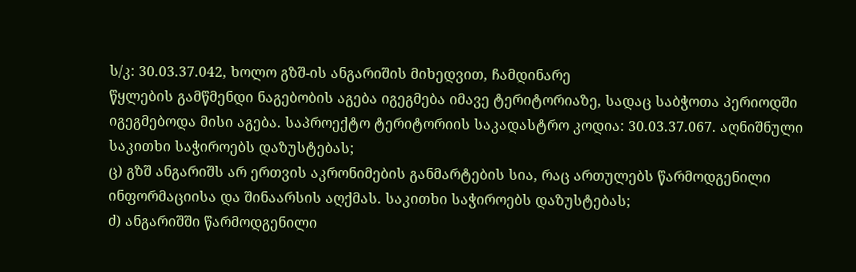ს/კ: 30.03.37.042, ხოლო გზშ-ის ანგარიშის მიხედვით, ჩამდინარე
წყლების გამწმენდი ნაგებობის აგება იგეგმება იმავე ტერიტორიაზე, სადაც საბჭოთა პერიოდში
იგეგმებოდა მისი აგება. საპროექტო ტერიტორიის საკადასტრო კოდია: 30.03.37.067. აღნიშნული
საკითხი საჭიროებს დაზუსტებას;
ც) გზშ ანგარიშს არ ერთვის აკრონიმების განმარტების სია, რაც ართულებს წარმოდგენილი
ინფორმაციისა და შინაარსის აღქმას. საკითხი საჭიროებს დაზუსტებას;
ძ) ანგარიშში წარმოდგენილი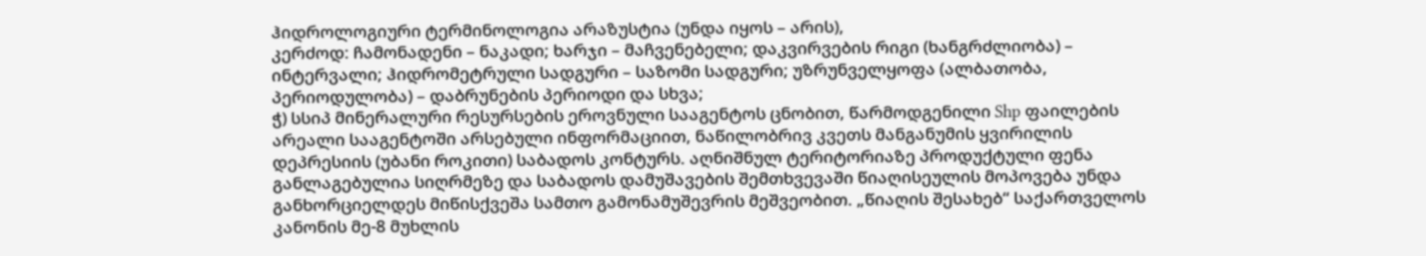ჰიდროლოგიური ტერმინოლოგია არაზუსტია (უნდა იყოს – არის),
კერძოდ: ჩამონადენი – ნაკადი; ხარჯი – მაჩვენებელი; დაკვირვების რიგი (ხანგრძლიობა) –
ინტერვალი; ჰიდრომეტრული სადგური – საზომი სადგური; უზრუნველყოფა (ალბათობა,
პერიოდულობა) – დაბრუნების პერიოდი და სხვა;
ჭ) სსიპ მინერალური რესურსების ეროვნული სააგენტოს ცნობით, წარმოდგენილი Shp ფაილების
არეალი სააგენტოში არსებული ინფორმაციით, ნაწილობრივ კვეთს მანგანუმის ყვირილის
დეპრესიის (უბანი როკითი) საბადოს კონტურს. აღნიშნულ ტერიტორიაზე პროდუქტული ფენა
განლაგებულია სიღრმეზე და საბადოს დამუშავების შემთხვევაში წიაღისეულის მოპოვება უნდა
განხორციელდეს მიწისქვეშა სამთო გამონამუშევრის მეშვეობით. „წიაღის შესახებ“ საქართველოს
კანონის მე-8 მუხლის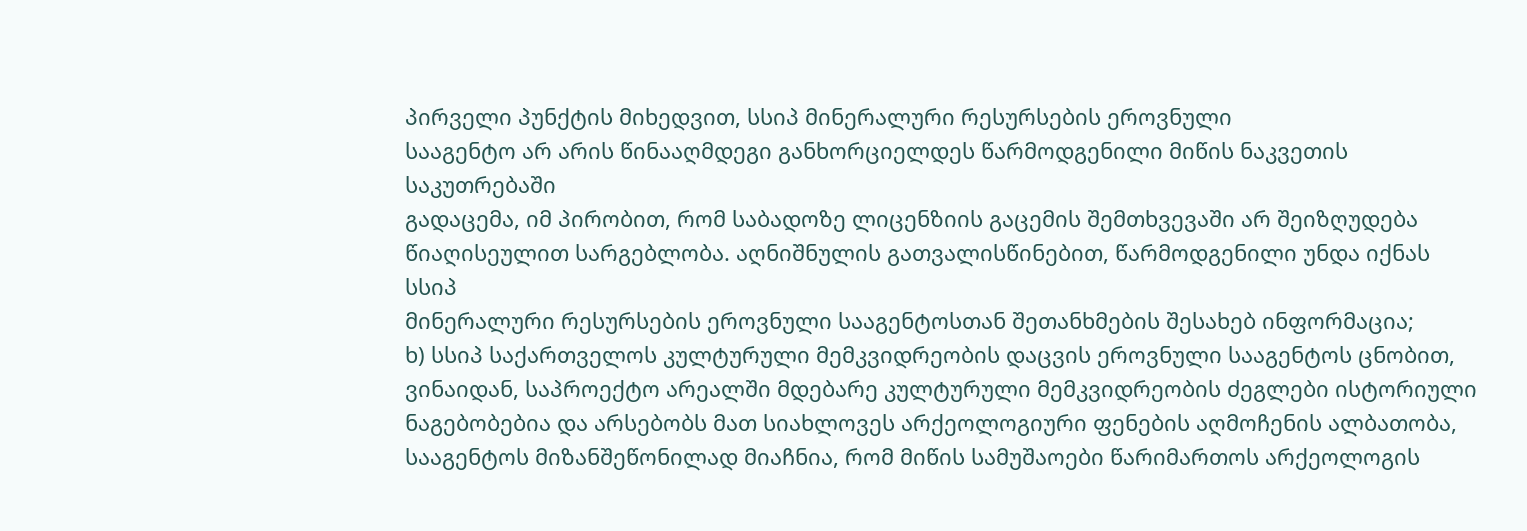პირველი პუნქტის მიხედვით, სსიპ მინერალური რესურსების ეროვნული
სააგენტო არ არის წინააღმდეგი განხორციელდეს წარმოდგენილი მიწის ნაკვეთის საკუთრებაში
გადაცემა, იმ პირობით, რომ საბადოზე ლიცენზიის გაცემის შემთხვევაში არ შეიზღუდება
წიაღისეულით სარგებლობა. აღნიშნულის გათვალისწინებით, წარმოდგენილი უნდა იქნას სსიპ
მინერალური რესურსების ეროვნული სააგენტოსთან შეთანხმების შესახებ ინფორმაცია;
ხ) სსიპ საქართველოს კულტურული მემკვიდრეობის დაცვის ეროვნული სააგენტოს ცნობით,
ვინაიდან, საპროექტო არეალში მდებარე კულტურული მემკვიდრეობის ძეგლები ისტორიული
ნაგებობებია და არსებობს მათ სიახლოვეს არქეოლოგიური ფენების აღმოჩენის ალბათობა,
სააგენტოს მიზანშეწონილად მიაჩნია, რომ მიწის სამუშაოები წარიმართოს არქეოლოგის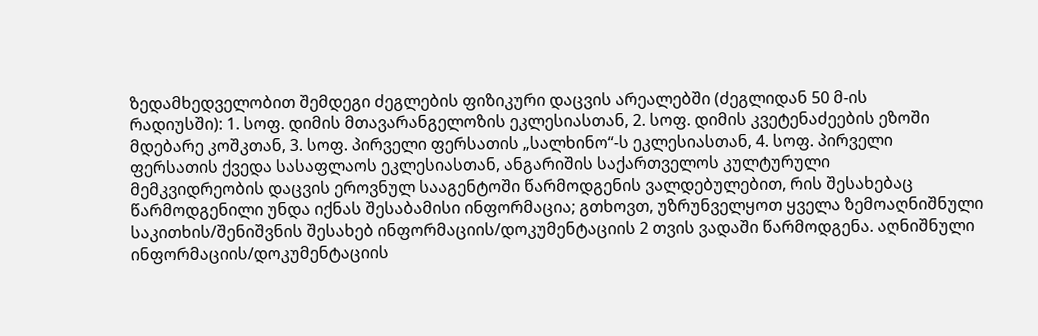ზედამხედველობით შემდეგი ძეგლების ფიზიკური დაცვის არეალებში (ძეგლიდან 50 მ-ის
რადიუსში): 1. სოფ. დიმის მთავარანგელოზის ეკლესიასთან, 2. სოფ. დიმის კვეტენაძეების ეზოში
მდებარე კოშკთან, 3. სოფ. პირველი ფერსათის „სალხინო“-ს ეკლესიასთან, 4. სოფ. პირველი
ფერსათის ქვედა სასაფლაოს ეკლესიასთან, ანგარიშის საქართველოს კულტურული
მემკვიდრეობის დაცვის ეროვნულ სააგენტოში წარმოდგენის ვალდებულებით, რის შესახებაც
წარმოდგენილი უნდა იქნას შესაბამისი ინფორმაცია; გთხოვთ, უზრუნველყოთ ყველა ზემოაღნიშნული საკითხის/შენიშვნის შესახებ ინფორმაციის/დოკუმენტაციის 2 თვის ვადაში წარმოდგენა. აღნიშნული ინფორმაციის/დოკუმენტაციის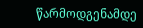წარმოდგენამდე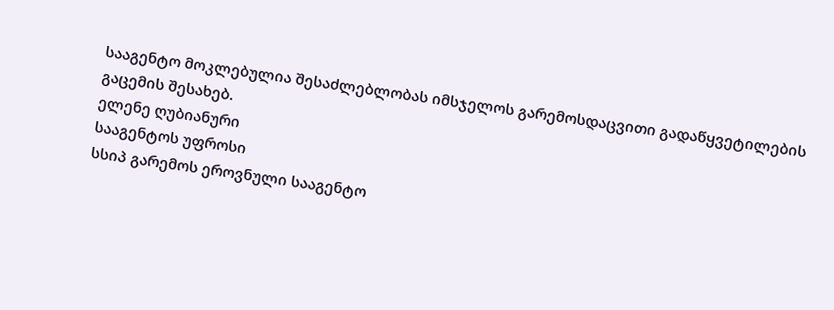სააგენტო მოკლებულია შესაძლებლობას იმსჯელოს გარემოსდაცვითი გადაწყვეტილების გაცემის შესახებ.
ელენე ღუბიანური
სააგენტოს უფროსი
სსიპ გარემოს ეროვნული სააგენტო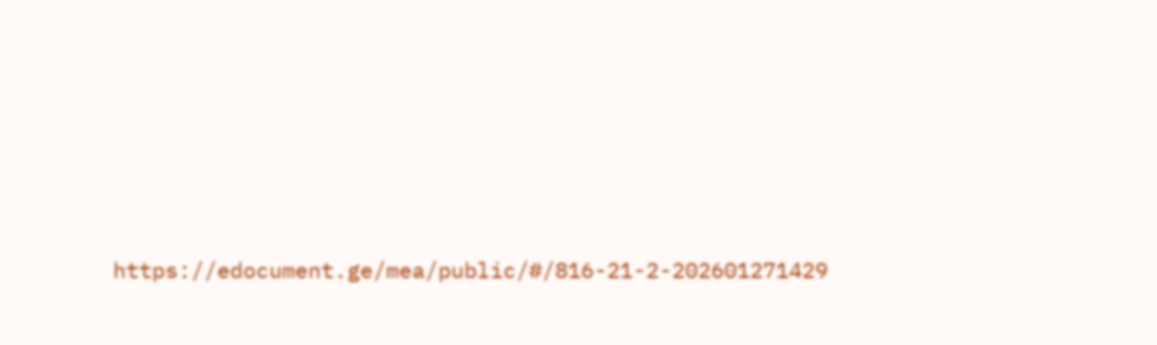https://edocument.ge/mea/public/#/816-21-2-202601271429